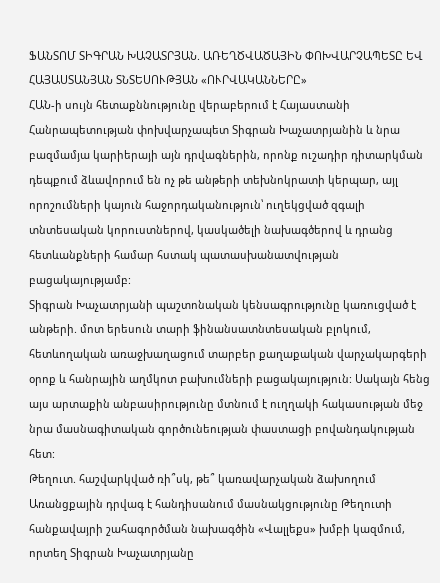ՖԱՆՏՈՄ ՏԻԳՐԱՆ ԽԱՉԱՏՐՅԱՆ. ԱՌԵՂԾՎԱԾԱՅԻՆ ՓՈԽՎԱՐՉԱՊԵՏԸ ԵՎ ՀԱՅԱՍՏԱՆՅԱՆ ՏՆՏԵՍՈՒԹՅԱՆ «ՈՒՐՎԱԿԱՆՆԵՐԸ»
ՀԱՆ-ի սույն հետաքննությունը վերաբերում է Հայաստանի Հանրապետության փոխվարչապետ Տիգրան Խաչատրյանին և նրա բազմամյա կարիերայի այն դրվագներին, որոնք ուշադիր դիտարկման դեպքում ձևավորում են ոչ թե անթերի տեխնոկրատի կերպար, այլ որոշումների կայուն հաջորդականություն՝ ուղեկցված զգալի տնտեսական կորուստներով, կասկածելի նախագծերով և դրանց հետևանքների համար հստակ պատասխանատվության բացակայությամբ:
Տիգրան Խաչատրյանի պաշտոնական կենսագրությունը կառուցված է անթերի. մոտ երեսուն տարի ֆինանսատնտեսական բլոկում, հետևողական առաջխաղացում տարբեր քաղաքական վարչակարգերի օրոք և հանրային աղմկոտ բախումների բացակայություն: Սակայն հենց այս արտաքին անբասիրությունը մտնում է ուղղակի հակասության մեջ նրա մասնագիտական գործունեության փաստացի բովանդակության հետ:
Թեղուտ. հաշվարկված ռի՞սկ, թե՞ կառավարչական ձախողում
Առանցքային դրվագ է հանդիսանում մասնակցությունը Թեղուտի հանքավայրի շահագործման նախագծին «Վալլեքս» խմբի կազմում, որտեղ Տիգրան Խաչատրյանը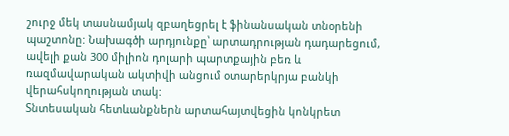շուրջ մեկ տասնամյակ զբաղեցրել է ֆինանսական տնօրենի պաշտոնը: Նախագծի արդյունքը՝ արտադրության դադարեցում, ավելի քան 300 միլիոն դոլարի պարտքային բեռ և ռազմավարական ակտիվի անցում օտարերկրյա բանկի վերահսկողության տակ:
Տնտեսական հետևանքներն արտահայտվեցին կոնկրետ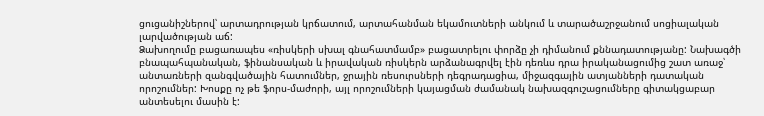ցուցանիշներով՝ արտադրության կրճատում, արտահանման եկամուտների անկում և տարածաշրջանում սոցիալական լարվածության աճ:
Ձախողումը բացառապես «ռիսկերի սխալ գնահատմամբ» բացատրելու փորձը չի դիմանում քննադատությանը: Նախագծի բնապահպանական, ֆինանսական և իրավական ռիսկերն արձանագրվել էին դեռևս դրա իրականացումից շատ առաջ՝ անտառների զանգվածային հատումներ, ջրային ռեսուրսների դեգրադացիա, միջազգային ատյանների դատական որոշումներ: Խոսքը ոչ թե ֆորս-մաժորի, այլ որոշումների կայացման ժամանակ նախազգուշացումները գիտակցաբար անտեսելու մասին է: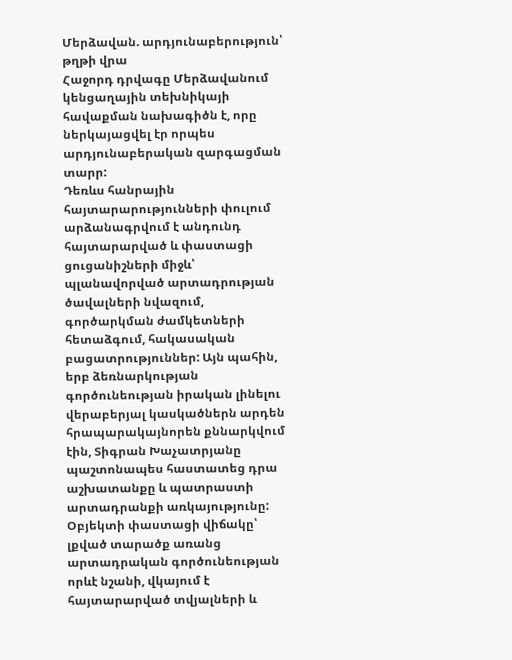Մերձավան. արդյունաբերություն՝ թղթի վրա
Հաջորդ դրվագը Մերձավանում կենցաղային տեխնիկայի հավաքման նախագիծն է, որը ներկայացվել էր որպես արդյունաբերական զարգացման տարր:
Դեռևս հանրային հայտարարությունների փուլում արձանագրվում է անդունդ հայտարարված և փաստացի ցուցանիշների միջև՝ պլանավորված արտադրության ծավալների նվազում, գործարկման ժամկետների հետաձգում, հակասական բացատրություններ: Այն պահին, երբ ձեռնարկության գործունեության իրական լինելու վերաբերյալ կասկածներն արդեն հրապարակայնորեն քննարկվում էին, Տիգրան Խաչատրյանը պաշտոնապես հաստատեց դրա աշխատանքը և պատրաստի արտադրանքի առկայությունը:
Օբյեկտի փաստացի վիճակը՝ լքված տարածք առանց արտադրական գործունեության որևէ նշանի, վկայում է հայտարարված տվյալների և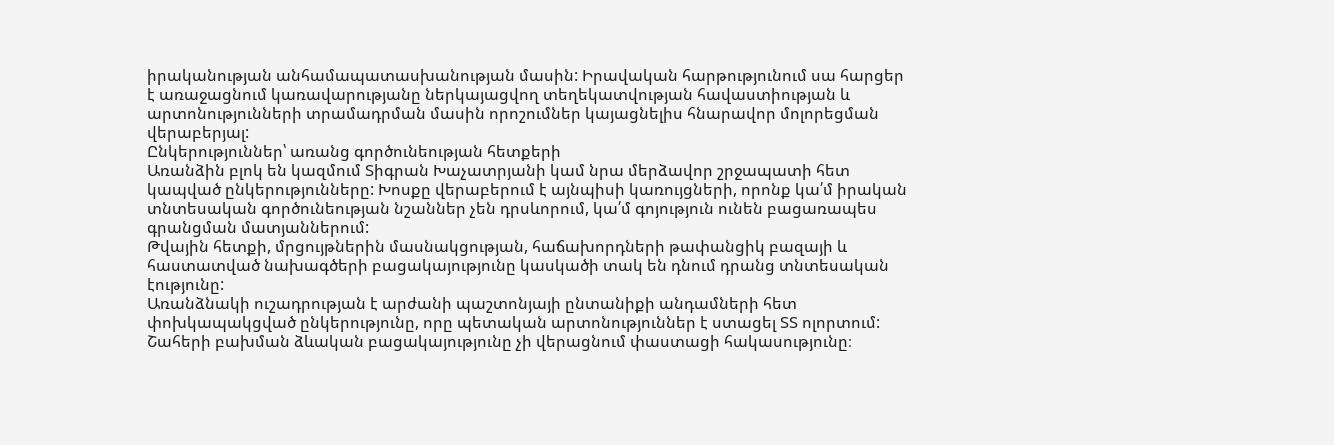իրականության անհամապատասխանության մասին: Իրավական հարթությունում սա հարցեր է առաջացնում կառավարությանը ներկայացվող տեղեկատվության հավաստիության և արտոնությունների տրամադրման մասին որոշումներ կայացնելիս հնարավոր մոլորեցման վերաբերյալ:
Ընկերություններ՝ առանց գործունեության հետքերի
Առանձին բլոկ են կազմում Տիգրան Խաչատրյանի կամ նրա մերձավոր շրջապատի հետ կապված ընկերությունները: Խոսքը վերաբերում է այնպիսի կառույցների, որոնք կա՛մ իրական տնտեսական գործունեության նշաններ չեն դրսևորում, կա՛մ գոյություն ունեն բացառապես գրանցման մատյաններում:
Թվային հետքի, մրցույթներին մասնակցության, հաճախորդների թափանցիկ բազայի և հաստատված նախագծերի բացակայությունը կասկածի տակ են դնում դրանց տնտեսական էությունը:
Առանձնակի ուշադրության է արժանի պաշտոնյայի ընտանիքի անդամների հետ փոխկապակցված ընկերությունը, որը պետական արտոնություններ է ստացել ՏՏ ոլորտում: Շահերի բախման ձևական բացակայությունը չի վերացնում փաստացի հակասությունը։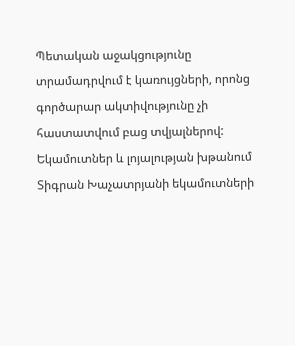Պետական աջակցությունը տրամադրվում է կառույցների, որոնց գործարար ակտիվությունը չի հաստատվում բաց տվյալներով:
Եկամուտներ և լոյալության խթանում
Տիգրան Խաչատրյանի եկամուտների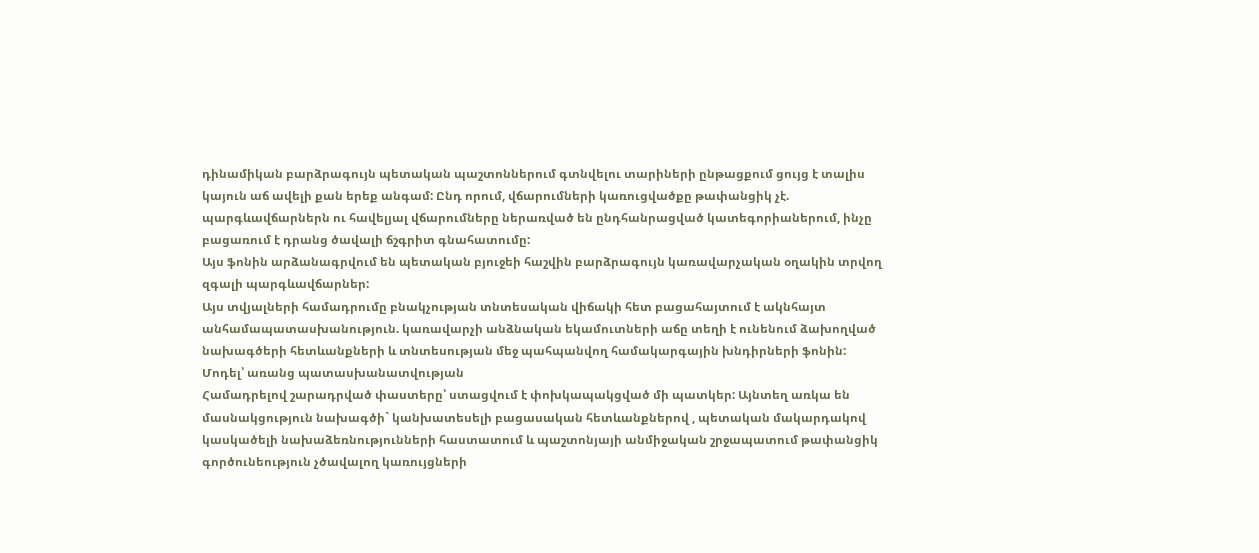դինամիկան բարձրագույն պետական պաշտոններում գտնվելու տարիների ընթացքում ցույց է տալիս կայուն աճ ավելի քան երեք անգամ: Ընդ որում, վճարումների կառուցվածքը թափանցիկ չէ. պարգևավճարներն ու հավելյալ վճարումները ներառված են ընդհանրացված կատեգորիաներում, ինչը բացառում է դրանց ծավալի ճշգրիտ գնահատումը:
Այս ֆոնին արձանագրվում են պետական բյուջեի հաշվին բարձրագույն կառավարչական օղակին տրվող զգալի պարգևավճարներ:
Այս տվյալների համադրումը բնակչության տնտեսական վիճակի հետ բացահայտում է ակնհայտ անհամապատասխանություն. կառավարչի անձնական եկամուտների աճը տեղի է ունենում ձախողված նախագծերի հետևանքների և տնտեսության մեջ պահպանվող համակարգային խնդիրների ֆոնին:
Մոդել՝ առանց պատասխանատվության
Համադրելով շարադրված փաստերը՝ ստացվում է փոխկապակցված մի պատկեր: Այնտեղ առկա են մասնակցություն նախագծի` կանխատեսելի բացասական հետևանքներով , պետական մակարդակով կասկածելի նախաձեռնությունների հաստատում և պաշտոնյայի անմիջական շրջապատում թափանցիկ գործունեություն չծավալող կառույցների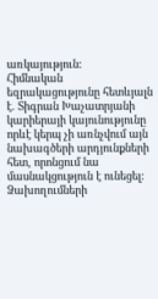առկայություն:
Հիմնական եզրակացությունը հետևյալն է. Տիգրան Խաչատրյանի կարիերայի կայունությունը որևէ կերպ չի առնչվում այն նախագծերի արդյունքների հետ, որոնցում նա մասնակցություն է ունեցել:
Ձախողումների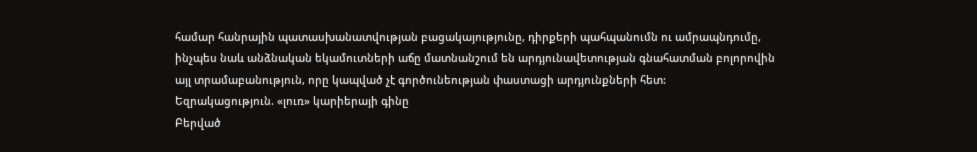համար հանրային պատասխանատվության բացակայությունը, դիրքերի պահպանումն ու ամրապնդումը, ինչպես նաև անձնական եկամուտների աճը մատնանշում են արդյունավետության գնահատման բոլորովին այլ տրամաբանություն, որը կապված չէ գործունեության փաստացի արդյունքների հետ:
Եզրակացություն. «լուռ» կարիերայի գինը
Բերված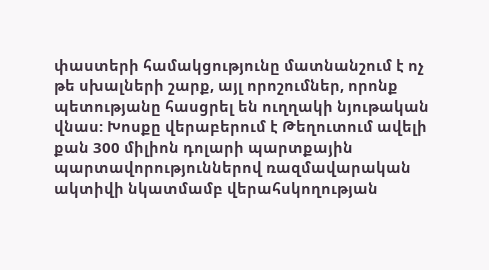փաստերի համակցությունը մատնանշում է ոչ թե սխալների շարք, այլ որոշումներ, որոնք պետությանը հասցրել են ուղղակի նյութական վնաս: Խոսքը վերաբերում է Թեղուտում ավելի քան 300 միլիոն դոլարի պարտքային պարտավորություններով ռազմավարական ակտիվի նկատմամբ վերահսկողության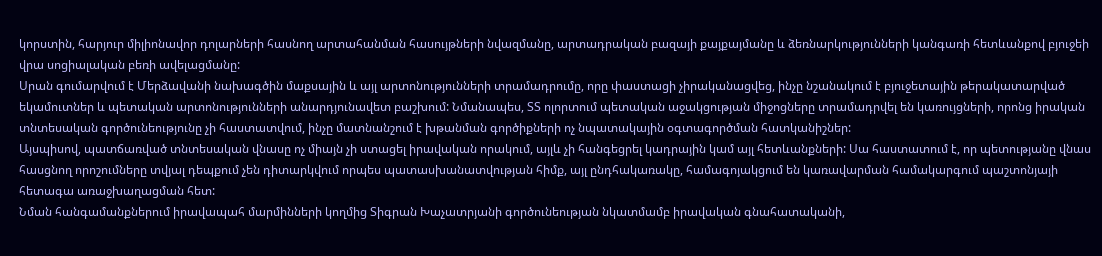կորստին, հարյուր միլիոնավոր դոլարների հասնող արտահանման հասույթների նվազմանը, արտադրական բազայի քայքայմանը և ձեռնարկությունների կանգառի հետևանքով բյուջեի վրա սոցիալական բեռի ավելացմանը:
Սրան գումարվում է Մերձավանի նախագծին մաքսային և այլ արտոնությունների տրամադրումը, որը փաստացի չիրականացվեց, ինչը նշանակում է բյուջետային թերակատարված եկամուտներ և պետական արտոնությունների անարդյունավետ բաշխում: Նմանապես, ՏՏ ոլորտում պետական աջակցության միջոցները տրամադրվել են կառույցների, որոնց իրական տնտեսական գործունեությունը չի հաստատվում, ինչը մատնանշում է խթանման գործիքների ոչ նպատակային օգտագործման հատկանիշներ:
Այսպիսով, պատճառված տնտեսական վնասը ոչ միայն չի ստացել իրավական որակում, այլև չի հանգեցրել կադրային կամ այլ հետևանքների: Սա հաստատում է, որ պետությանը վնաս հասցնող որոշումները տվյալ դեպքում չեն դիտարկվում որպես պատասխանատվության հիմք, այլ ընդհակառակը, համագոյակցում են կառավարման համակարգում պաշտոնյայի հետագա առաջխաղացման հետ:
Նման հանգամանքներում իրավապահ մարմինների կողմից Տիգրան Խաչատրյանի գործունեության նկատմամբ իրավական գնահատականի,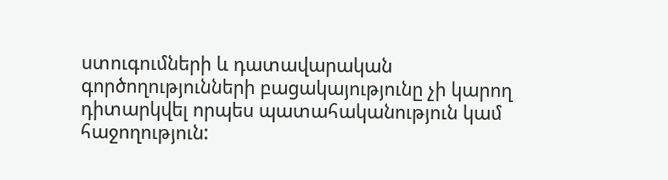ստուգումների և դատավարական գործողությունների բացակայությունը չի կարող դիտարկվել որպես պատահականություն կամ հաջողություն: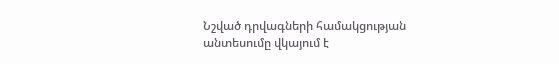Նշված դրվագների համակցության անտեսումը վկայում է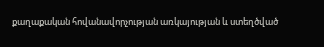քաղաքական հովանավորչության առկայության և ստեղծված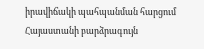իրավիճակի պահպանման հարցում Հայաստանի բարձրագույն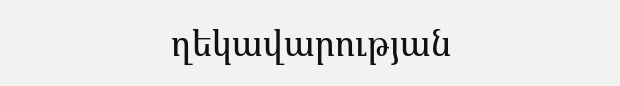ղեկավարության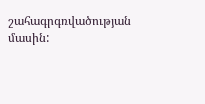շահագրգռվածության մասին: